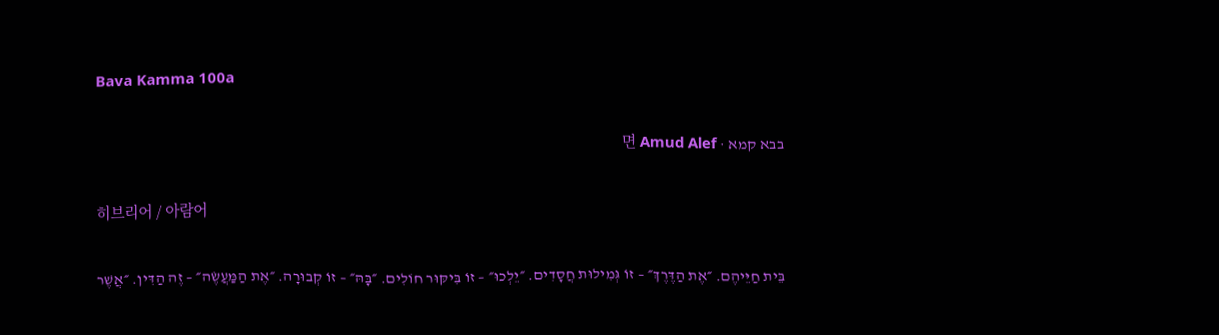Bava Kamma 100a

בבא קמא · 면 Amud Alef

히브리어 / 아람어

בֵּית חַיֵּיהֶם. ״אֶת הַדֶּרֶךְ״ – זוֹ גְּמִילוּת חֲסָדִים. ״יֵלְכוּ״ – זוֹ בִּיקּוּר חוֹלִים. ״בָּהּ״ – זוֹ קְבוּרָה. ״אֶת הַמַּעֲשֶׂה״ – זֶה הַדִּין. ״אֲשֶׁר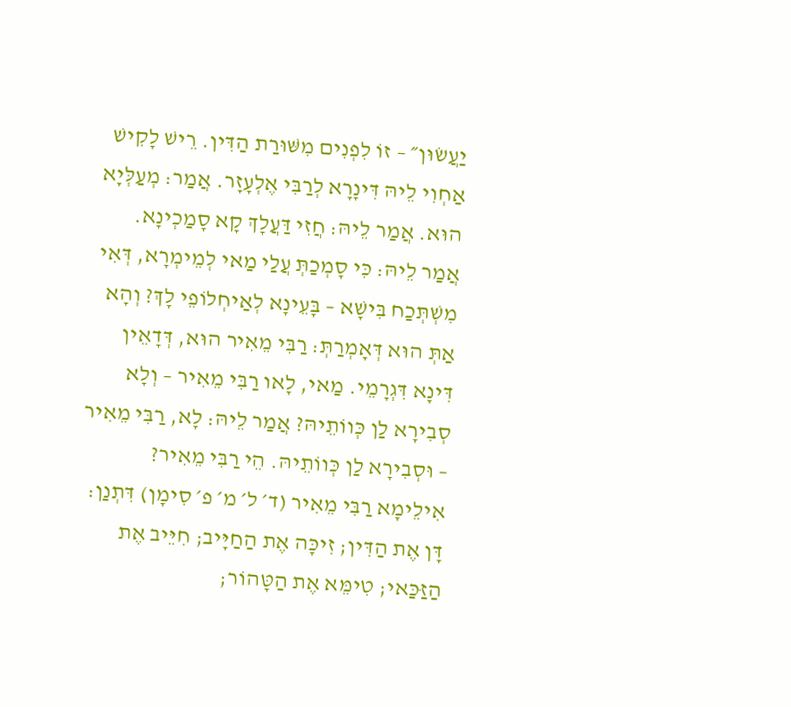יַעֲשׂוּן״ – זוֹ לִפְנִים מִשּׁוּרַת הַדִּין. רֵישׁ לָקִישׁ אַחְוִי לֵיהּ דִּינָרָא לְרַבִּי אֶלְעָזָר. אֲמַר: מְעַלְּיָא הוּא. אֲמַר לֵיהּ: חֲזִי דַּעֲלָךְ קָא סָמַכְינָא. אֲמַר לֵיהּ: כִּי סָמְכַתְּ עֲלַי מַאי לְמֵימְרָא, דְּאִי מִשְׁתְּכַח בִּישָׁא – בָּעֵינָא לְאַיחְלוֹפֵי לָךְ? וְהָא אַתְּ הוּא דְּאָמְרַתְּ: רַבִּי מֵאִיר הוּא, דְּדָאֵין דִּינָא דִּגְרָמֵי. מַאי, לָאו רַבִּי מֵאִיר – וְלָא סְבִירָא לַן כְּווֹתֵיהּ? אֲמַר לֵיהּ: לָא, רַבִּי מֵאִיר – וּסְבִירָא לַן כְּווֹתֵיהּ. הֵי רַבִּי מֵאִיר? אִילֵימָא רַבִּי מֵאִיר (ד׳ ל׳ מ׳ פ׳ סִימָן) דִּתְנַן: דָּן אֶת הַדִּין; זִיכָּה אֶת הַחַיָּיב; חִיֵּיב אֶת הַזַּכַּאי; טִימֵּא אֶת הַטָּהוֹר;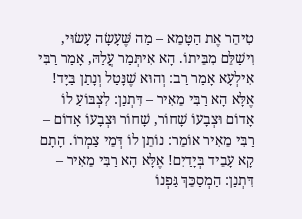טִיהֵר אֶת הַטָּמֵא – מַה שֶּׁעָשָׂה עָשׂוּי, וִישַׁלֵּם מִבֵּיתוֹ. הָא אִיתְּמַר עֲלַהּ, אָמַר רַבִּי אִילְעָא אָמַר רַב: וְהוּא שֶׁנָּטַל וְנָתַן בַּיָּד! אֶלָּא הָא רַבִּי מֵאִיר – דִּתְנַן: לִצְבּוֹעַ לוֹ אָדוֹם וּצְבָעוֹ שָׁחוֹר, שָׁחוֹר וּצְבָעוֹ אָדוֹם – רַבִּי מֵאִיר אוֹמֵר: נוֹתֵן לוֹ דְּמֵי צַמְרוֹ. הָתָם קָא עָבֵיד בְּיָדַיִם! אֶלָּא הָא רַבִּי מֵאִיר – דִּתְנַן: הַמְסַכֵּךְ גַּפְנוֹ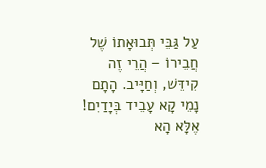עַל גַּבֵּי תְּבוּאָתוֹ שֶׁל חֲבֵירוֹ – הֲרֵי זֶה קִידֵּשׁ, וְחַיָּיב. הָתָם נָמֵי קָא עָבֵיד בְּיָדַיִם! אֶלָּא הָא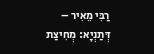רַבִּי מֵאִיר – דְּתַנְיָא: מְחִיצַת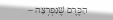הַכֶּרֶם שֶׁנִּפְרְצָה –